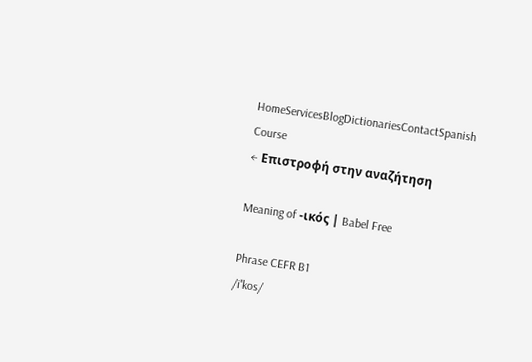HomeServicesBlogDictionariesContactSpanish Course
← Επιστροφή στην αναζήτηση

Meaning of -ικός | Babel Free

Phrase CEFR B1
/iˈkos/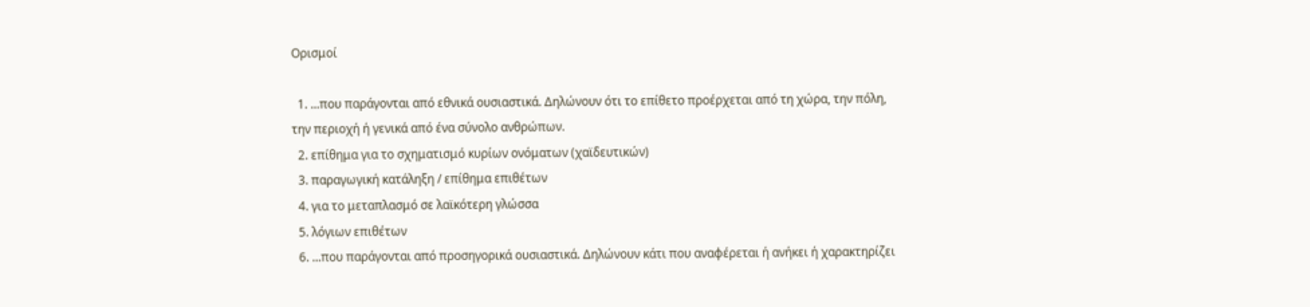Ορισμοί

  1. ...που παράγονται από εθνικά ουσιαστικά. Δηλώνουν ότι το επίθετο προέρχεται από τη χώρα, την πόλη, την περιοχή ή γενικά από ένα σύνολο ανθρώπων.
  2. επίθημα για το σχηματισμό κυρίων ονόματων (χαϊδευτικών)
  3. παραγωγική κατάληξη / επίθημα επιθέτων
  4. για το μεταπλασμό σε λαϊκότερη γλώσσα
  5. λόγιων επιθέτων
  6. ...που παράγονται από προσηγορικά ουσιαστικά. Δηλώνουν κάτι που αναφέρεται ή ανήκει ή χαρακτηρίζει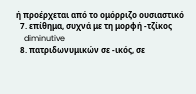ή προέρχεται από το ομόρριζο ουσιαστικό
  7. επίθημα, συχνά με τη μορφή -τζίκος
    diminutive
  8. πατριδωνυμικών σε -ικός, σε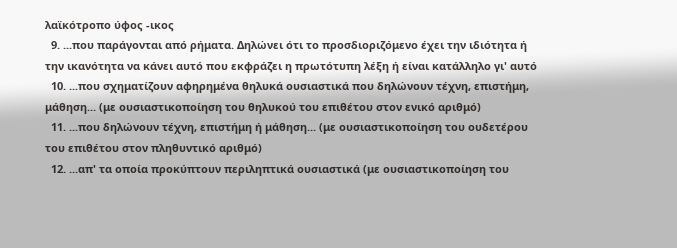λαϊκότροπο ύφος -ικος
  9. ...που παράγονται από ρήματα. Δηλώνει ότι το προσδιοριζόμενο έχει την ιδιότητα ή την ικανότητα να κάνει αυτό που εκφράζει η πρωτότυπη λέξη ή είναι κατάλληλο γι' αυτό
  10. ...που σχηματίζουν αφηρημένα θηλυκά ουσιαστικά που δηλώνουν τέχνη, επιστήμη, μάθηση... (με ουσιαστικοποίηση του θηλυκού του επιθέτου στον ενικό αριθμό)
  11. ...που δηλώνουν τέχνη, επιστήμη ή μάθηση... (με ουσιαστικοποίηση του ουδετέρου του επιθέτου στον πληθυντικό αριθμό)
  12. ...απ' τα οποία προκύπτουν περιληπτικά ουσιαστικά (με ουσιαστικοποίηση του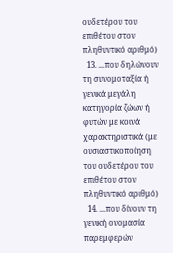ουδετέρου του επιθέτου στον πληθυντικό αριθμό)
  13. ...που δηλώνουν τη συνομοταξία ή γενικά μεγάλη κατηγορία ζώων ή φυτών με κοινά χαρακτηριστικά (με ουσιαστικοποίηση του ουδετέρου του επιθέτου στον πληθυντικό αριθμό)
  14. ...που δίνουν τη γενική ονομασία παρεμφερών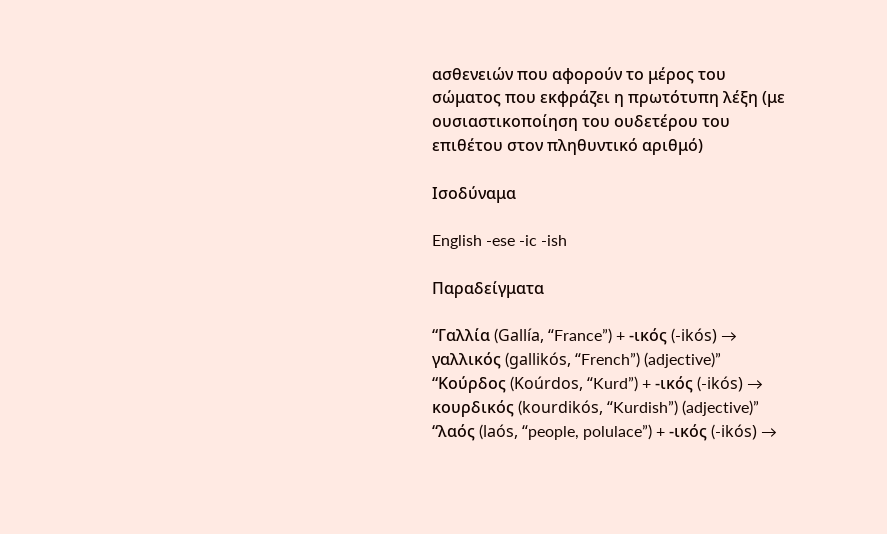ασθενειών που αφορούν το μέρος του σώματος που εκφράζει η πρωτότυπη λέξη (με ουσιαστικοποίηση του ουδετέρου του επιθέτου στον πληθυντικό αριθμό)

Ισοδύναμα

English -ese -ic -ish

Παραδείγματα

“Γαλλία (Gallía, “France”) + -ικός (-ikós) → γαλλικός (gallikós, “French”) (adjective)”
“Κούρδος (Koúrdos, “Kurd”) + -ικός (-ikós) → κουρδικός (kourdikós, “Kurdish”) (adjective)”
“λαός (laós, “people, polulace”) + -ικός (-ikós) →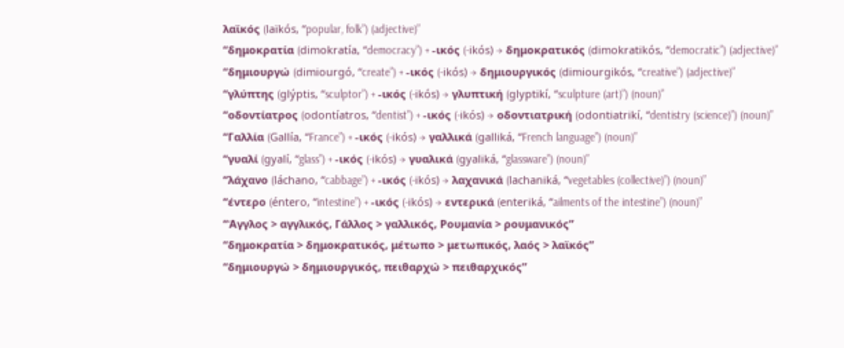λαϊκός (laïkós, “popular, folk”) (adjective)”
“δημοκρατία (dimokratía, “democracy”) + -ικός (-ikós) → δημοκρατικός (dimokratikós, “democratic”) (adjective)”
“δημιουργώ (dimiourgó, “create”) + -ικός (-ikós) → δημιουργικός (dimiourgikós, “creative”) (adjective)”
“γλύπτης (glýptis, “sculptor”) + -ικός (-ikós) → γλυπτική (glyptikí, “sculpture (art)”) (noun)”
“οδοντίατρος (odontíatros, “dentist”) + -ικός (-ikós) → οδοντιατρική (odontiatrikí, “dentistry (science)”) (noun)”
“Γαλλία (Gallía, “France”) + -ικός (-ikós) → γαλλικά (galliká, “French language”) (noun)”
“γυαλί (gyalí, “glass”) + -ικός (-ikós) → γυαλικά (gyaliká, “glassware”) (noun)”
“λάχανο (láchano, “cabbage”) + -ικός (-ikós) → λαχανικά (lachaniká, “vegetables (collective)”) (noun)”
“έντερο (éntero, “intestine”) + -ικός (-ikós) → εντερικά (enteriká, “ailments of the intestine”) (noun)”
“Άγγλος > αγγλικός, Γάλλος > γαλλικός, Ρουμανία > ρουμανικός”
“δημοκρατία > δημοκρατικός, μέτωπο > μετωπικός, λαός > λαϊκός”
“δημιουργώ > δημιουργικός, πειθαρχώ > πειθαρχικός”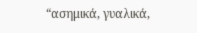“ασημικά, γυαλικά,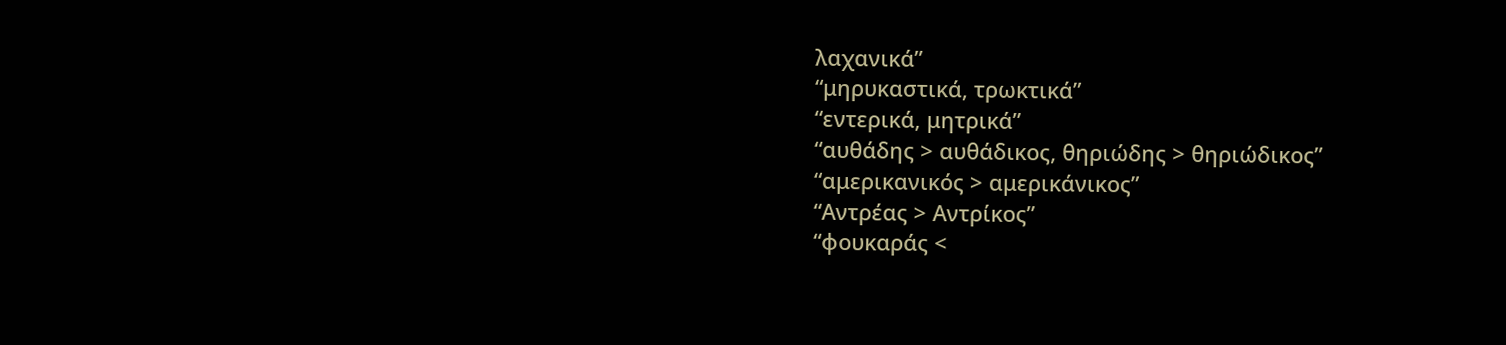λαχανικά”
“μηρυκαστικά, τρωκτικά”
“εντερικά, μητρικά”
“αυθάδης > αυθάδικος, θηριώδης > θηριώδικος”
“αμερικανικός > αμερικάνικος”
“Αντρέας > Αντρίκος”
“φουκαράς <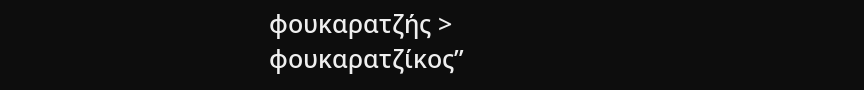φουκαρατζής > φουκαρατζίκος”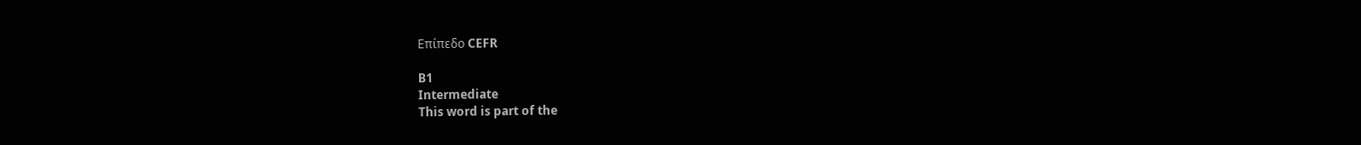Επίπεδο CEFR

B1
Intermediate
This word is part of the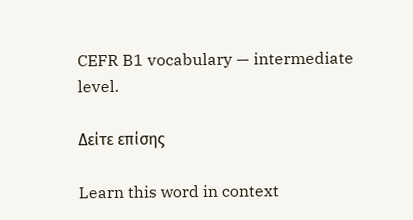CEFR B1 vocabulary — intermediate level.

Δείτε επίσης

Learn this word in context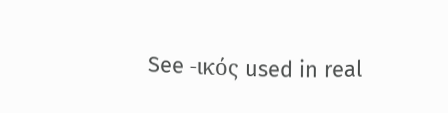See -ικός used in real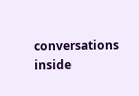conversations inside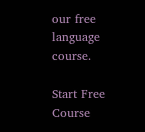our free language course.

Start Free Course